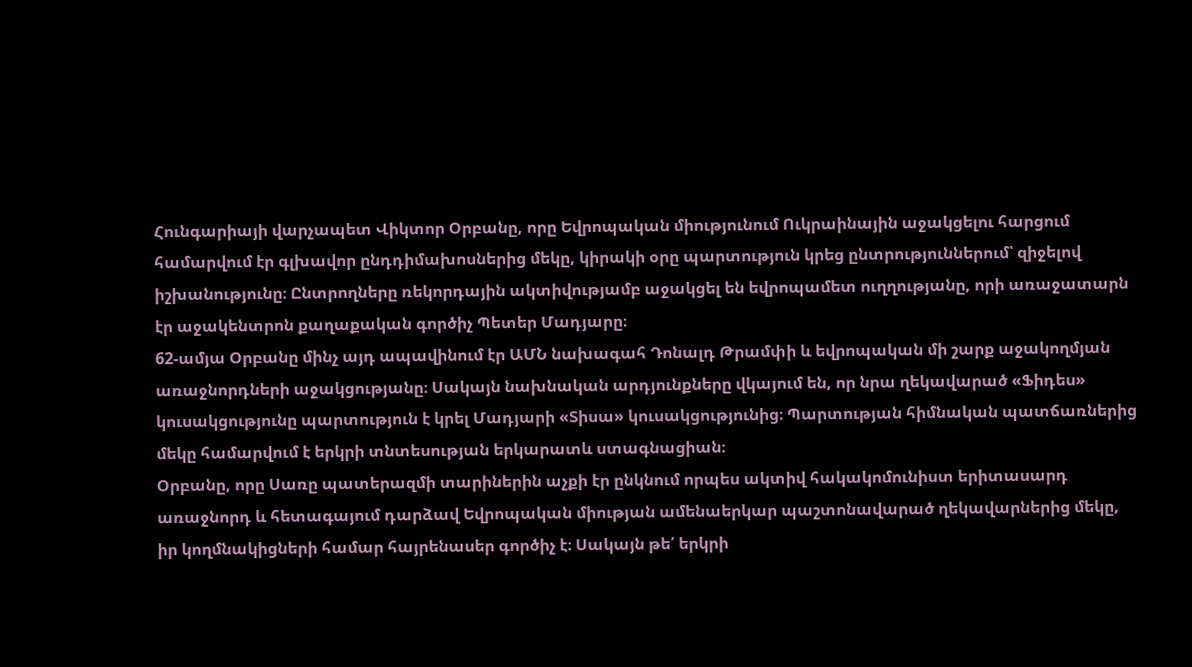Հունգարիայի վարչապետ Վիկտոր Օրբանը, որը Եվրոպական միությունում Ուկրաինային աջակցելու հարցում համարվում էր գլխավոր ընդդիմախոսներից մեկը, կիրակի օրը պարտություն կրեց ընտրություններում՝ զիջելով իշխանությունը։ Ընտրողները ռեկորդային ակտիվությամբ աջակցել են եվրոպամետ ուղղությանը, որի առաջատարն էր աջակենտրոն քաղաքական գործիչ Պետեր Մադյարը։
62-ամյա Օրբանը մինչ այդ ապավինում էր ԱՄՆ նախագահ Դոնալդ Թրամփի և եվրոպական մի շարք աջակողմյան առաջնորդների աջակցությանը։ Սակայն նախնական արդյունքները վկայում են, որ նրա ղեկավարած «Ֆիդես» կուսակցությունը պարտություն է կրել Մադյարի «Տիսա» կուսակցությունից։ Պարտության հիմնական պատճառներից մեկը համարվում է երկրի տնտեսության երկարատև ստագնացիան։
Օրբանը, որը Սառը պատերազմի տարիներին աչքի էր ընկնում որպես ակտիվ հակակոմունիստ երիտասարդ առաջնորդ և հետագայում դարձավ Եվրոպական միության ամենաերկար պաշտոնավարած ղեկավարներից մեկը, իր կողմնակիցների համար հայրենասեր գործիչ է։ Սակայն թե՛ երկրի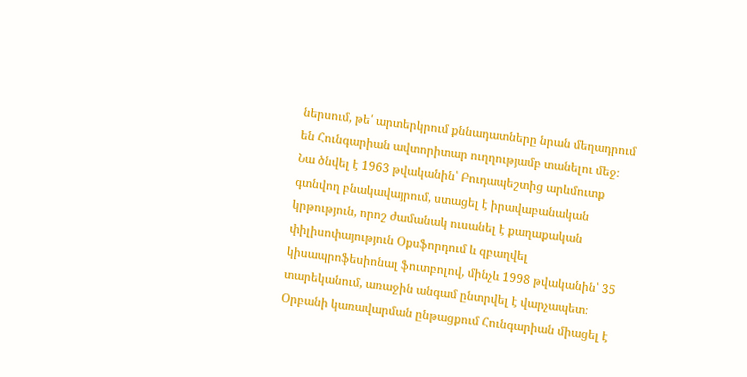ներսում, թե՛ արտերկրում քննադատները նրան մեղադրում են Հունգարիան ավտորիտար ուղղությամբ տանելու մեջ։
Նա ծնվել է 1963 թվականին՝ Բուդապեշտից արևմուտք գտնվող բնակավայրում, ստացել է իրավաբանական կրթություն, որոշ ժամանակ ուսանել է քաղաքական փիլիսոփայություն Օքսֆորդում և զբաղվել կիսապրոֆեսիոնալ ֆուտբոլով, մինչև 1998 թվականին՝ 35 տարեկանում, առաջին անգամ ընտրվել է վարչապետ։
Օրբանի կառավարման ընթացքում Հունգարիան միացել է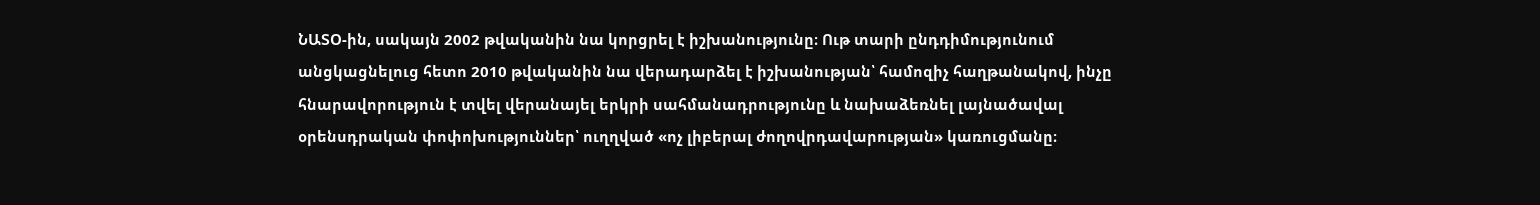ՆԱՏՕ-ին, սակայն 2002 թվականին նա կորցրել է իշխանությունը։ Ութ տարի ընդդիմությունում անցկացնելուց հետո 2010 թվականին նա վերադարձել է իշխանության՝ համոզիչ հաղթանակով, ինչը հնարավորություն է տվել վերանայել երկրի սահմանադրությունը և նախաձեռնել լայնածավալ օրենսդրական փոփոխություններ՝ ուղղված «ոչ լիբերալ ժողովրդավարության» կառուցմանը։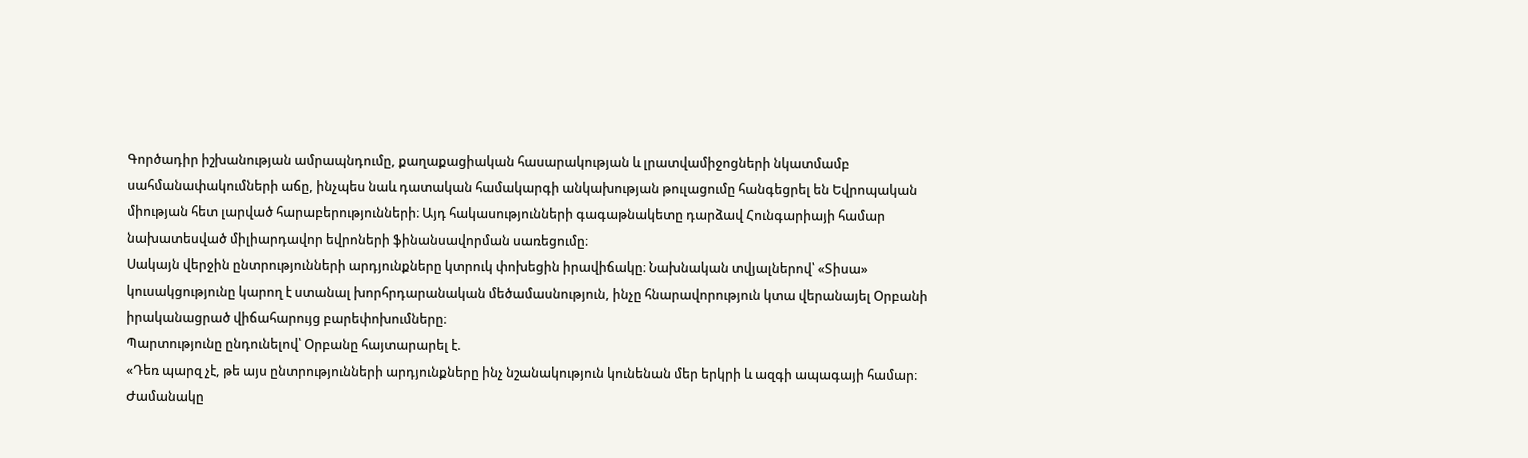Գործադիր իշխանության ամրապնդումը, քաղաքացիական հասարակության և լրատվամիջոցների նկատմամբ սահմանափակումների աճը, ինչպես նաև դատական համակարգի անկախության թուլացումը հանգեցրել են Եվրոպական միության հետ լարված հարաբերությունների։ Այդ հակասությունների գագաթնակետը դարձավ Հունգարիայի համար նախատեսված միլիարդավոր եվրոների ֆինանսավորման սառեցումը։
Սակայն վերջին ընտրությունների արդյունքները կտրուկ փոխեցին իրավիճակը։ Նախնական տվյալներով՝ «Տիսա» կուսակցությունը կարող է ստանալ խորհրդարանական մեծամասնություն, ինչը հնարավորություն կտա վերանայել Օրբանի իրականացրած վիճահարույց բարեփոխումները։
Պարտությունը ընդունելով՝ Օրբանը հայտարարել է.
«Դեռ պարզ չէ, թե այս ընտրությունների արդյունքները ինչ նշանակություն կունենան մեր երկրի և ազգի ապագայի համար։ Ժամանակը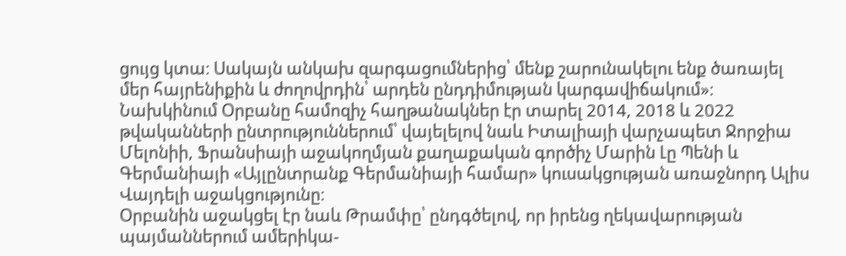ցույց կտա։ Սակայն անկախ զարգացումներից՝ մենք շարունակելու ենք ծառայել մեր հայրենիքին և ժողովրդին՝ արդեն ընդդիմության կարգավիճակում»։
Նախկինում Օրբանը համոզիչ հաղթանակներ էր տարել 2014, 2018 և 2022 թվականների ընտրություններում՝ վայելելով նաև Իտալիայի վարչապետ Ջորջիա Մելոնիի, Ֆրանսիայի աջակողմյան քաղաքական գործիչ Մարին Լը Պենի և Գերմանիայի «Այլընտրանք Գերմանիայի համար» կուսակցության առաջնորդ Ալիս Վայդելի աջակցությունը։
Օրբանին աջակցել էր նաև Թրամփը՝ ընդգծելով, որ իրենց ղեկավարության պայմաններում ամերիկա-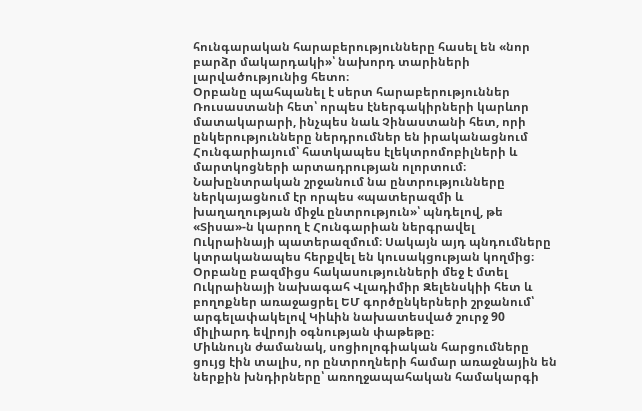հունգարական հարաբերությունները հասել են «նոր բարձր մակարդակի»՝ նախորդ տարիների լարվածությունից հետո։
Օրբանը պահպանել է սերտ հարաբերություններ Ռուսաստանի հետ՝ որպես էներգակիրների կարևոր մատակարարի, ինչպես նաև Չինաստանի հետ, որի ընկերությունները ներդրումներ են իրականացնում Հունգարիայում՝ հատկապես էլեկտրոմոբիլների և մարտկոցների արտադրության ոլորտում։
Նախընտրական շրջանում նա ընտրությունները ներկայացնում էր որպես «պատերազմի և խաղաղության միջև ընտրություն»՝ պնդելով, թե «Տիսա»-ն կարող է Հունգարիան ներգրավել Ուկրաինայի պատերազմում։ Սակայն այդ պնդումները կտրականապես հերքվել են կուսակցության կողմից։
Օրբանը բազմիցս հակասությունների մեջ է մտել Ուկրաինայի նախագահ Վլադիմիր Զելենսկիի հետ և բողոքներ առաջացրել ԵՄ գործընկերների շրջանում՝ արգելափակելով Կիևին նախատեսված շուրջ 90 միլիարդ եվրոյի օգնության փաթեթը։
Միևնույն ժամանակ, սոցիոլոգիական հարցումները ցույց էին տալիս, որ ընտրողների համար առաջնային են ներքին խնդիրները՝ առողջապահական համակարգի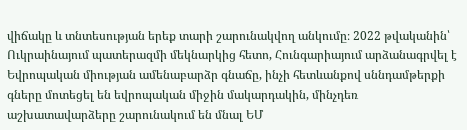վիճակը և տնտեսության երեք տարի շարունակվող անկումը։ 2022 թվականին՝ Ուկրաինայում պատերազմի մեկնարկից հետո, Հունգարիայում արձանագրվել է Եվրոպական միության ամենաբարձր գնաճը, ինչի հետևանքով սննդամթերքի գները մոտեցել են եվրոպական միջին մակարդակին, մինչդեռ աշխատավարձերը շարունակում են մնալ ԵՄ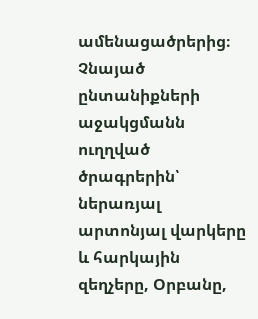ամենացածրերից։
Չնայած ընտանիքների աջակցմանն ուղղված ծրագրերին՝ ներառյալ արտոնյալ վարկերը և հարկային զեղչերը, Օրբանը,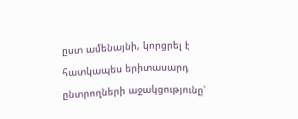ըստ ամենայնի, կորցրել է հատկապես երիտասարդ ընտրողների աջակցությունը՝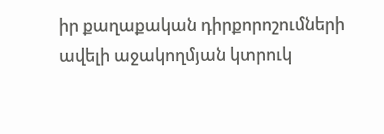իր քաղաքական դիրքորոշումների ավելի աջակողմյան կտրուկ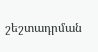շեշտադրման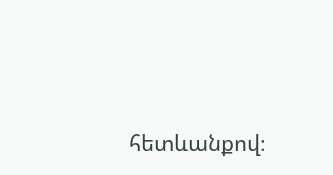հետևանքով։